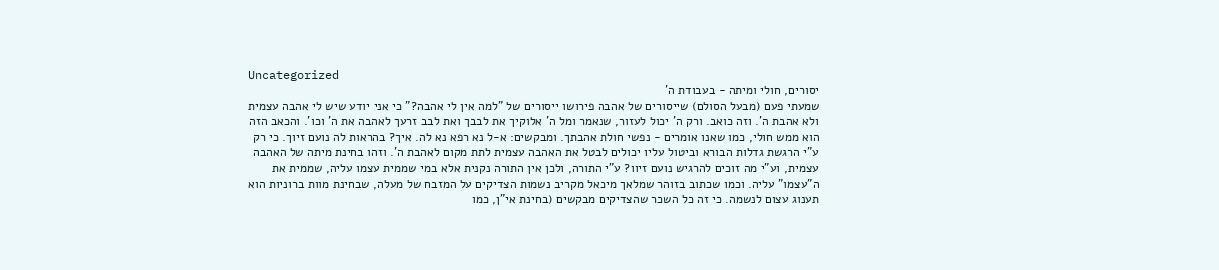Uncategorized
יסורים, חולי ומיתה - בעבודת ה'
שמעתי פעם (מבעל הסולם) שייסורים של אהבה פירושו ייסורים של "למה אין לי אהבה?" כי אני יודע שיש לי אהבה עצמית ולא אהבת ה'. וזה כואב. ורק ה' יכול לעזור, שנאמר ומל ה' אלוקיך את לבבך ואת לבב זרעך לאהבה את ה' וכו'. והכאב הזה הוא ממש חולי, כמו שאנו אומרים - נפשי חולת אהבתך. ומבקשים: א-ל נא רפא נא לה. איך? בהראות לה נועם זיוך. כי רק ע"י הרגשת גדלות הבורא וביטול עליו יכולים לבטל את האהבה עצמית לתת מקום לאהבת ה'. וזהו בחינת מיתה של האהבה עצמית, וע"י מה זוכים להרגיש נועם זיוו? ע"י התורה, ולכן אין התורה נקנית אלא במי שממית עצמו עליה, שממית את ה"עצמו" עליה. וכמו שכתוב בזוהר שמלאך מיכאל מקריב נשמות הצדיקים על המזבח של מעלה, שבחינת מוות ברוניות הוא תענוג עצום לנשמה. כי זה כל השכר שהצדיקים מבקשים (בחינת אי"ן, כמו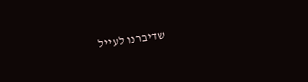שדיברנו לעייל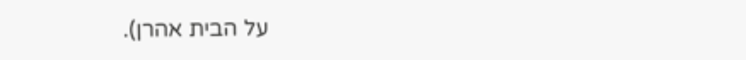על הבית אהרן).